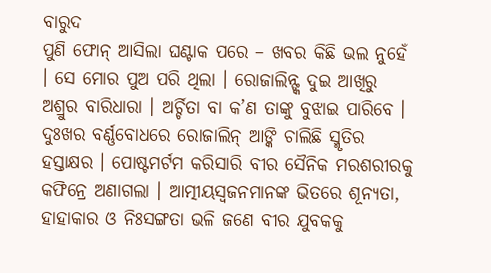ବାରୁଦ
ପୁଣି ଫୋନ୍ ଆସିଲା ଘଣ୍ଟାକ ପରେ – ଖବର କିଛି ଭଲ ନୁହେଁ । ସେ ମୋର ପୁଅ ପରି ଥିଲା । ରୋଜାଲିନ୍ଙ୍କ ଦୁଇ ଆଖିରୁ ଅଶ୍ରୁର ବାରିଧାରା । ଅର୍ଚ୍ଚିତା ବା କ’ଣ ତାଙ୍କୁ ବୁଝାଇ ପାରିବେ । ଦୁଃଖର ବର୍ଣ୍ଣବୋଧରେ ରୋଜାଲିନ୍ ଆଙ୍କି ଚାଲିଛି ସ୍ମୃତିର ହସ୍ତାକ୍ଷର । ପୋଷ୍ଟମର୍ଟମ କରିସାରି ବୀର ସୈନିକ ମରଶରୀରକୁ କଫିନ୍ରେ ଅଣାଗଲା । ଆତ୍ମୀୟସ୍ୱଜନମାନଙ୍କ ଭିତରେ ଶୂନ୍ୟତା, ହାହାକାର ଓ ନିଃସଙ୍ଗତା ଭଳି ଜଣେ ବୀର ଯୁବକକୁ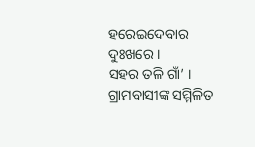ହରେଇଦେବାର ଦୁଃଖରେ ।
ସହର ତଳି ଗାଁ’ । ଗ୍ରାମବାସୀଙ୍କ ସମ୍ମିଳିତ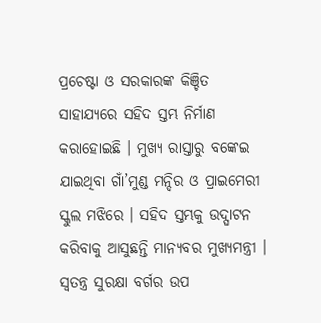ପ୍ରଚେଷ୍ଟା ଓ ସରକାରଙ୍କ କିଞ୍ଚିତ ସାହାଯ୍ୟରେ ସହିଦ ସ୍ତମ୍ଭ ନିର୍ମାଣ କରାହୋଇଛି । ମୁଖ୍ୟ ରାସ୍ତାରୁ ବଙ୍କେଇ ଯାଇଥିବା ଗାଁ’ମୁଣ୍ଡ ମନ୍ଦିର ଓ ପ୍ରାଇମେରୀ ସ୍କୁଲ ମଝିରେ । ସହିଦ ସ୍ତମ୍ଭକୁ ଉଦ୍ଘାଟନ କରିବାକୁ ଆସୁଛନ୍ତି ମାନ୍ୟବର ମୁଖ୍ୟମନ୍ତ୍ରୀ । ସ୍ୱତନ୍ତ୍ର ସୁରକ୍ଷା ବର୍ଗର ଉପ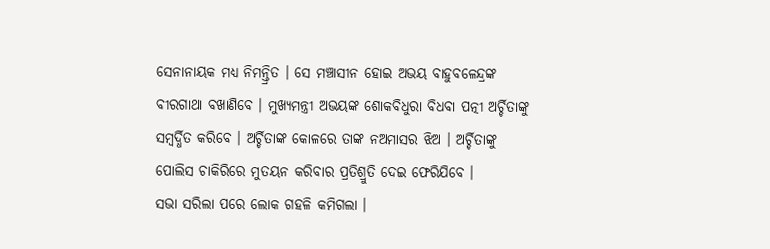ସେନାନାୟକ ମଧ୍ୟ ନିମନ୍ତ୍ରିତ । ସେ ମଞ୍ଚାସୀନ ହୋଇ ଅଭୟ ବାହୁବଳେନ୍ଦ୍ରଙ୍କ ବୀରଗାଥା ବଖାଣିବେ । ମୁଖ୍ୟମନ୍ତ୍ରୀ ଅଭୟଙ୍କ ଶୋକବିଧୁରା ବିଧବା ପତ୍ନୀ ଅର୍ଚ୍ଚିତାଙ୍କୁ ସମ୍ବର୍ଦ୍ଧିତ କରିବେ । ଅର୍ଚ୍ଚିତାଙ୍କ କୋଳରେ ତାଙ୍କ ନଅମାସର ଝିଅ । ଅର୍ଚ୍ଚିତାଙ୍କୁ ପୋଲିସ ଚାକିରିରେ ମୁତୟନ କରିବାର ପ୍ରତିଶ୍ରୁତି ଦେଇ ଫେରିଯିବେ ।
ସଭା ସରିଲା ପରେ ଲୋକ ଗହଳି କମିଗଲା ।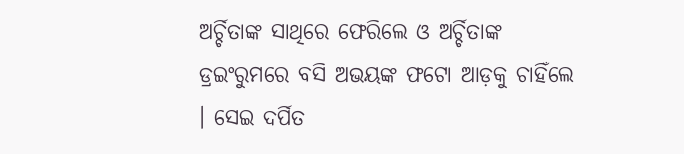ଅର୍ଚ୍ଚିତାଙ୍କ ସାଥିରେ ଫେରିଲେ ଓ ଅର୍ଚ୍ଚିତାଙ୍କ ଡ୍ରଇଂରୁମରେ ବସି ଅଭୟଙ୍କ ଫଟୋ ଆଡ଼କୁ ଚାହିଁଲେ । ସେଇ ଦର୍ପିତ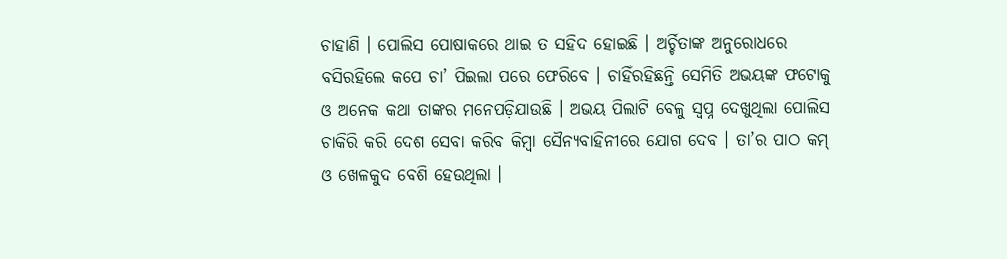ଚାହାଣି । ପୋଲିସ ପୋଷାକରେ ଥାଇ ତ ସହିଦ ହୋଇଛି । ଅର୍ଚ୍ଚିତାଙ୍କ ଅନୁରୋଧରେ ବସିରହିଲେ କପେ ଚା’ ପିଇଲା ପରେ ଫେରିବେ । ଚାହିଁରହିଛନ୍ତି ସେମିତି ଅଭୟଙ୍କ ଫଟୋକୁ ଓ ଅନେକ କଥା ତାଙ୍କର ମନେପଡ଼ିଯାଉଛି । ଅଭୟ ପିଲାଟି ବେଳୁ ସ୍ୱପ୍ନ ଦେଖୁଥିଲା ପୋଲିସ ଚାକିରି କରି ଦେଶ ସେବା କରିବ କିମ୍ବା ସୈନ୍ୟବାହିନୀରେ ଯୋଗ ଦେବ । ତା’ର ପାଠ କମ୍ ଓ ଖେଳକୁଦ ବେଶି ହେଉଥିଲା ।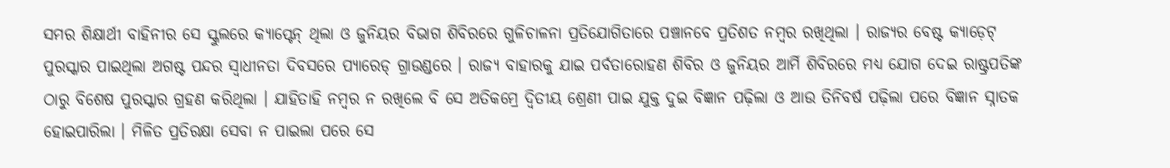ସମର ଶିକ୍ଷାର୍ଥୀ ବାହିନୀର ସେ ସ୍କୁଲରେ କ୍ୟାପ୍ଟେନ୍ ଥିଲା ଓ ଜୁନିୟର ବିଭାଗ ଶିବିରରେ ଗୁଳିଚାଳନା ପ୍ରତିଯୋଗିତାରେ ପଞ୍ଚାନବେ ପ୍ରତିଶତ ନମ୍ବର ରଖିଥିଲା । ରାଜ୍ୟର ବେଷ୍ଟ କ୍ୟାଡ଼େଟ୍ ପୁରସ୍କାର ପାଇଥିଲା ଅଗଷ୍ଟ ପନ୍ଦର ସ୍ୱାଧୀନତା ଦିବସରେ ପ୍ୟାରେଡ୍ ଗ୍ରାଉଣ୍ଡରେ । ରାଜ୍ୟ ବାହାରକୁ ଯାଇ ପର୍ବତାରୋହଣ ଶିବିର ଓ ଜୁନିୟର ଆର୍ମି ଶିବିରରେ ମଧ୍ୟ ଯୋଗ ଦେଇ ରାଷ୍ଟ୍ରପତିଙ୍କ ଠାରୁ ବିଶେଷ ପୁରସ୍କାର ଗ୍ରହଣ କରିଥିଲା । ଯାହିତାହି ନମ୍ବର ନ ରଖିଲେ ବି ସେ ଅତିକମ୍ରେ ଦ୍ୱିତୀୟ ଶ୍ରେଣୀ ପାଇ ଯୁକ୍ତ ଦୁଇ ବିଜ୍ଞାନ ପଢ଼ିଲା ଓ ଆଉ ତିନିବର୍ଷ ପଢ଼ିଲା ପରେ ବିଜ୍ଞାନ ସ୍ନାତକ ହୋଇପାରିଲା । ମିଳିତ ପ୍ରତିରକ୍ଷା ସେବା ନ ପାଇଲା ପରେ ସେ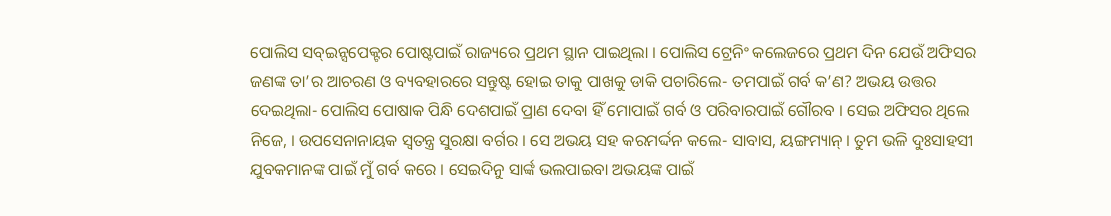ପୋଲିସ ସବ୍ଇନ୍ସପେକ୍ଟର ପୋଷ୍ଟପାଇଁ ରାଜ୍ୟରେ ପ୍ରଥମ ସ୍ଥାନ ପାଇଥିଲା । ପୋଲିସ ଟ୍ରେନିଂ କଲେଜରେ ପ୍ରଥମ ଦିନ ଯେଉଁ ଅଫିସର ଜଣଙ୍କ ତା’ର ଆଚରଣ ଓ ବ୍ୟବହାରରେ ସନ୍ତୁଷ୍ଟ ହୋଇ ତାକୁ ପାଖକୁ ଡାକି ପଚାରିଲେ- ତମପାଇଁ ଗର୍ବ କ’ଣ? ଅଭୟ ଉତ୍ତର ଦେଇଥିଲା- ପୋଲିସ ପୋଷାକ ପିନ୍ଧି ଦେଶପାଇଁ ପ୍ରାଣ ଦେବା ହିଁ ମୋପାଇଁ ଗର୍ବ ଓ ପରିବାରପାଇଁ ଗୌରବ । ସେଇ ଅଫିସର ଥିଲେ ନିଜେ, । ଉପସେନାନାୟକ ସ୍ୱତନ୍ତ୍ର ସୁରକ୍ଷା ବର୍ଗର । ସେ ଅଭୟ ସହ କରମର୍ଦ୍ଦନ କଲେ- ସାବାସ, ୟଙ୍ଗମ୍ୟାନ୍ । ତୁମ ଭଳି ଦୁଃସାହସୀ ଯୁବକମାନଙ୍କ ପାଇଁ ମୁଁ ଗର୍ବ କରେ । ସେଇଦିନୁ ସାର୍ଙ୍କ ଭଲପାଇବା ଅଭୟଙ୍କ ପାଇଁ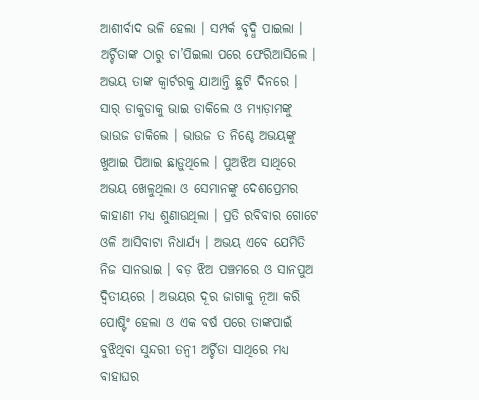ଆଶୀର୍ବାଦ ଭଳି ହେଲା । ସମ୍ପର୍କ ବୃଦ୍ଧି ପାଇଲା । ଅର୍ଚ୍ଚିତାଙ୍କ ଠାରୁ ଚା’ପିଇଲା ପରେ ଫେରିଆସିଲେ । ଅଭୟ ତାଙ୍କ କ୍ୱାର୍ଟରକୁ ଯାଆନ୍ତି ଛୁଟି ଦିନରେ । ସାର୍ ଡାକୁଡାକୁ ଭାଇ ଡାକିଲେ ଓ ମ୍ୟାଡ଼ାମଙ୍କୁ ଭାଉଜ ଡାକିଲେ । ଭାଉଜ ତ ନିଶ୍ଚେ ଅଭୟଙ୍କୁ ଖୁଆଇ ପିଆଇ ଛାଡ଼ୁଥିଲେ । ପୁଅଝିଅ ସାଥିରେ ଅଭୟ ଖେଳୁଥିଲା ଓ ସେମାନଙ୍କୁ ଦେଶପ୍ରେମର କାହାଣୀ ମଧ୍ୟ ଶୁଣାଉଥିଲା । ପ୍ରତି ରବିବାର ଗୋଟେ ଓଳି ଆସିବାଟା ନିଧାର୍ଯ୍ୟ । ଅଭୟ ଏବେ ଯେମିତି ନିଜ ସାନଭାଇ । ବଡ଼ ଝିଅ ପଞ୍ଚମରେ ଓ ସାନପୁଅ ଦ୍ୱିତୀୟରେ । ଅଭୟର ଦୂର ଜାଗାକୁ ନୂଆ କରି ପୋଷ୍ଟିଂ ହେଲା ଓ ଏକ ବର୍ଷ ପରେ ତାଙ୍କପାଇଁ ବୁଝିଥିବା ସୁନ୍ଦରୀ ତନ୍ୱୀ ଅର୍ଚ୍ଚିତା ସାଥିରେ ମଧ୍ୟ ବାହାଘର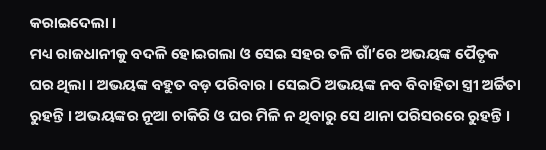କରାଇଦେଲା ।
ମଧ୍ୟ ରାଜଧାନୀକୁ ବଦଳି ହୋଇଗଲା ଓ ସେଇ ସହର ତଳି ଗାଁ’ରେ ଅଭୟଙ୍କ ପୈତୃକ ଘର ଥିଲା । ଅଭୟଙ୍କ ବହୁତ ବଡ଼ ପରିବାର । ସେଇଠି ଅଭୟଙ୍କ ନବ ବିବାହିତା ସ୍ତ୍ରୀ ଅର୍ଚ୍ଚିତା ରୁହନ୍ତି । ଅଭୟଙ୍କର ନୂଆ ଚାକିରି ଓ ଘର ମିଳି ନ ଥିବାରୁ ସେ ଥାନା ପରିସରରେ ରୁହନ୍ତି ।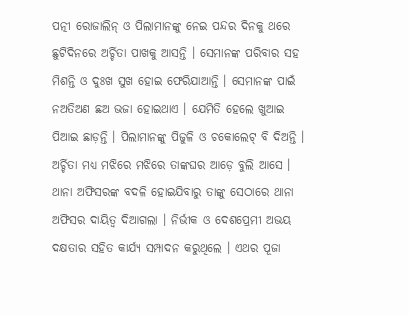ପତ୍ନୀ ରୋଜାଲିନ୍ ଓ ପିଲାମାନଙ୍କୁ ନେଇ ପନ୍ଦର ଦିନକୁ ଥରେ ଛୁଟିଦିନରେ ଅର୍ଚ୍ଚିତା ପାଖକୁ ଆସନ୍ତି । ସେମାନଙ୍କ ପରିବାର ସହ ମିଶନ୍ତି ଓ ଦୁଃଖ ସୁଖ ହୋଇ ଫେରିଯାଆନ୍ତି । ସେମାନଙ୍କ ପାଇଁ ନଅତିଅଣ ଛଅ ଭଜା ହୋଇଥାଏ । ଯେମିତି ହେଲେ ଖୁଆଇ ପିଆଇ ଛାଡ଼ନ୍ତି । ପିଲାମାନଙ୍କୁ ପିଜୁଳି ଓ ଚକୋଲେଟ୍ ବି ଦିଅନ୍ତି । ଅର୍ଚ୍ଚିତା ମଧ୍ୟ ମଝିରେ ମଝିରେ ତାଙ୍କଘର ଆଡ଼େ ବୁଲି ଆସେ । ଥାନା ଅଫିସରଙ୍କ ବଦଳି ହୋଇଯିବାରୁ ତାଙ୍କୁ ସେଠାରେ ଥାନା ଅଫିସର ଦାୟିତ୍ୱ ଦିଆଗଲା । ନିର୍ଭୀକ ଓ ଦେଶପ୍ରେମୀ ଅଭୟ ଦକ୍ଷତାର ସହିତ କାର୍ଯ୍ୟ ସମ୍ପାଦନ କରୁଥିଲେ । ଏଥର ପୂଜା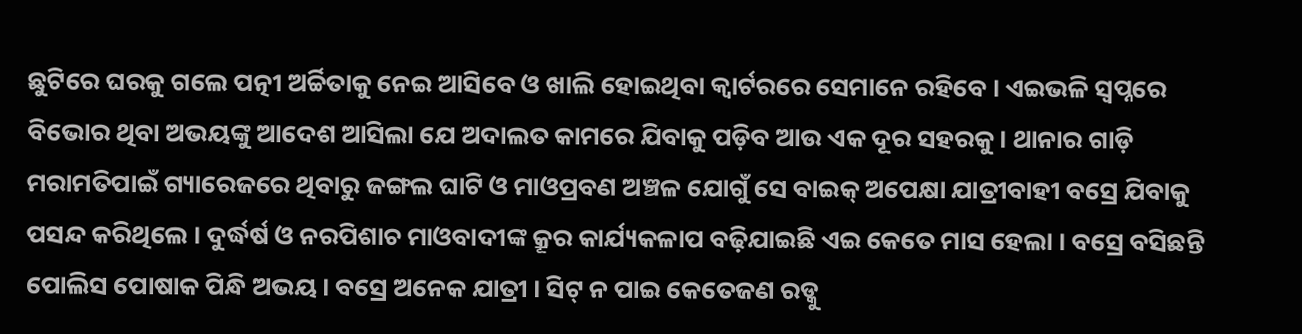ଛୁଟିରେ ଘରକୁ ଗଲେ ପତ୍ନୀ ଅର୍ଚ୍ଚିତାକୁ ନେଇ ଆସିବେ ଓ ଖାଲି ହୋଇଥିବା କ୍ୱାର୍ଟରରେ ସେମାନେ ରହିବେ । ଏଇଭଳି ସ୍ୱପ୍ନରେ ବିଭୋର ଥିବା ଅଭୟଙ୍କୁ ଆଦେଶ ଆସିଲା ଯେ ଅଦାଲତ କାମରେ ଯିବାକୁ ପଡ଼ିବ ଆଉ ଏକ ଦୂର ସହରକୁ । ଥାନାର ଗାଡ଼ି ମରାମତିପାଇଁ ଗ୍ୟାରେଜରେ ଥିବାରୁ ଜଙ୍ଗଲ ଘାଟି ଓ ମାଓପ୍ରବଣ ଅଞ୍ଚଳ ଯୋଗୁଁ ସେ ବାଇକ୍ ଅପେକ୍ଷା ଯାତ୍ରୀବାହୀ ବସ୍ରେ ଯିବାକୁ ପସନ୍ଦ କରିଥିଲେ । ଦୁର୍ଦ୍ଧର୍ଷ ଓ ନରପିଶାଚ ମାଓବାଦୀଙ୍କ କ୍ରୂର କାର୍ଯ୍ୟକଳାପ ବଢ଼ିଯାଇଛି ଏଇ କେତେ ମାସ ହେଲା । ବସ୍ରେ ବସିଛନ୍ତି ପୋଲିସ ପୋଷାକ ପିନ୍ଧି ଅଭୟ । ବସ୍ରେ ଅନେକ ଯାତ୍ରୀ । ସିଟ୍ ନ ପାଇ କେତେଜଣ ରଡ୍କୁ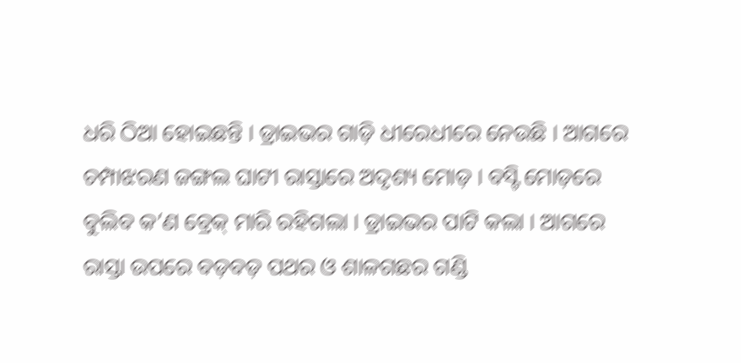ଧରି ଠିଆ ହୋଇଛନ୍ତି । ଡ୍ରାଇଭର ଗାଡ଼ି ଧୀରେଧୀରେ ନେଉଛି । ଆଗରେ ଚମ୍ପାଝରଣ ଜଙ୍ଗଲ ଘାଟୀ ରାସ୍ତାରେ ଅଦୃଶ୍ୟ ମୋଡ଼ । ବସ୍ଟି ମୋଡ଼ରେ ବୁଲିବ କ’ଣ ବ୍ରେକ୍ ମାରି ରହିଗଲା । ଡ୍ରାଇଭର ପାଟି କଲା । ଆଗରେ ରାସ୍ତା ଉପରେ ବଡ଼ବଡ଼ ପଥର ଓ ଶାଳଗଛର ଗଣ୍ଡି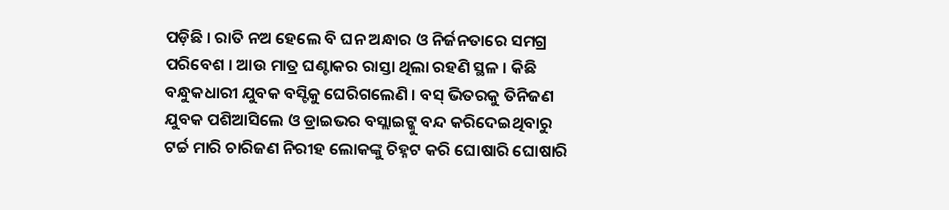ପଡ଼ିଛି । ରାତି ନଅ ହେଲେ ବି ଘନ ଅନ୍ଧାର ଓ ନିର୍ଜନତାରେ ସମଗ୍ର ପରିବେଶ । ଆଉ ମାତ୍ର ଘଣ୍ଟାକର ରାସ୍ତା ଥିଲା ରହଣି ସ୍ଥଳ । କିଛି ବନ୍ଧୁକଧାରୀ ଯୁବକ ବସ୍ଟିକୁ ଘେରିଗଲେଣି । ବସ୍ ଭିତରକୁ ତିନିଜଣ ଯୁବକ ପଶିଆସିଲେ ଓ ଡ୍ରାଇଭର ବସ୍ଲାଇଟ୍କୁ ବନ୍ଦ କରିଦେଇଥିବାରୁ ଟର୍ଚ୍ଚ ମାରି ଚାରିଜଣ ନିରୀହ ଲୋକଙ୍କୁ ଚିହ୍ନଟ କରି ଘୋଷାରି ଘୋଷାରି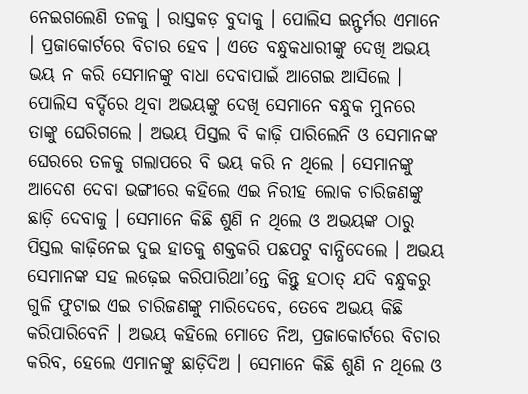ନେଇଗଲେଣି ତଳକୁ । ରାସ୍ତକଡ଼ ବୁଦାକୁ । ପୋଲିସ ଇନ୍ଫର୍ମର ଏମାନେ । ପ୍ରଜାକୋର୍ଟରେ ବିଚାର ହେବ । ଏତେ ବନ୍ଧୁକଧାରୀଙ୍କୁ ଦେଖି ଅଭୟ ଭୟ ନ କରି ସେମାନଙ୍କୁ ବାଧା ଦେବାପାଇଁ ଆଗେଇ ଆସିଲେ । ପୋଲିସ ବର୍ଦ୍ଦିରେ ଥିବା ଅଭୟଙ୍କୁ ଦେଖି ସେମାନେ ବନ୍ଧୁକ ମୁନରେ ତାଙ୍କୁ ଘେରିଗଲେ । ଅଭୟ ପିସ୍ତଲ ବି କାଢ଼ି ପାରିଲେନି ଓ ସେମାନଙ୍କ ଘେରରେ ତଳକୁ ଗଲାପରେ ବି ଭୟ କରି ନ ଥିଲେ । ସେମାନଙ୍କୁ ଆଦେଶ ଦେବା ଭଙ୍ଗୀରେ କହିଲେ ଏଇ ନିରୀହ ଲୋକ ଚାରିଜଣଙ୍କୁ ଛାଡ଼ି ଦେବାକୁ । ସେମାନେ କିଛି ଶୁଣି ନ ଥିଲେ ଓ ଅଭୟଙ୍କ ଠାରୁ ପିସ୍ତଲ କାଢ଼ିନେଇ ଦୁଇ ହାତକୁ ଶକ୍ତକରି ପଛପଟୁ ବାନ୍ଧିଦେଲେ । ଅଭୟ ସେମାନଙ୍କ ସହ ଲଢ଼େଇ କରିପାରିଥା’ନ୍ତେ କିନ୍ତୁ ହଠାତ୍ ଯଦି ବନ୍ଧୁକରୁ ଗୁଳି ଫୁଟାଇ ଏଇ ଚାରିଜଣଙ୍କୁ ମାରିଦେବେ, ତେବେ ଅଭୟ କିଛି କରିପାରିବେନି । ଅଭୟ କହିଲେ ମୋତେ ନିଅ, ପ୍ରଜାକୋର୍ଟରେ ବିଚାର କରିବ, ହେଲେ ଏମାନଙ୍କୁ ଛାଡ଼ିଦିଅ । ସେମାନେ କିଛି ଶୁଣି ନ ଥିଲେ ଓ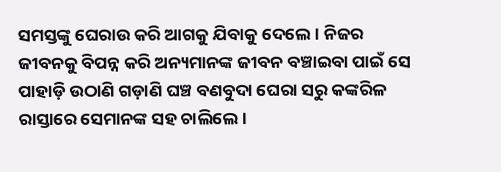ସମସ୍ତଙ୍କୁ ଘେରାଉ କରି ଆଗକୁ ଯିବାକୁ ଦେଲେ । ନିଜର ଜୀବନକୁ ବିପନ୍ନ କରି ଅନ୍ୟମାନଙ୍କ ଜୀବନ ବଞ୍ଚାଇବା ପାଇଁ ସେ ପାହାଡ଼ି ଉଠାଣି ଗଡ଼ାଣି ଘଞ୍ଚ ବଣବୁଦା ଘେରା ସରୁ କଙ୍କରିଳ ରାସ୍ତାରେ ସେମାନଙ୍କ ସହ ଚାଲିଲେ ।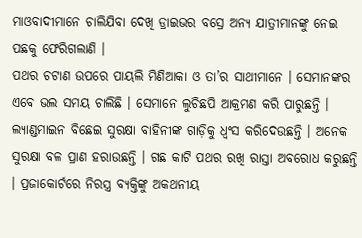ମାଓବାଦୀମାନେ ଚାଲିଯିବା ଦେଖି ଡ୍ରାଇଭର ବସ୍ରେ ଅନ୍ୟ ଯାତ୍ରୀମାନଙ୍କୁ ନେଇ ପଛକୁ ଫେରିଗଲାଣି ।
ପଥର ଚଟାଣ ଉପରେ ପାୟଲି ମିଣିଆକା ଓ ତା’ର ସାଥୀମାନେ । ସେମାନଙ୍କର ଏବେ ଭଲ ସମୟ ଚାଲିଛି । ସେମାନେ ଲୁଚିଛପି ଆକ୍ରମଣ କରି ପାରୁଛନ୍ତି । ଲ୍ୟାଣ୍ଡମାଇନ ବିଛେଇ ସୁରକ୍ଷା ବାହିନୀଙ୍କ ଗାଡ଼ିକୁ ଧ୍ୱଂସ କରିଦେଉଛନ୍ତି । ଅନେକ ସୁରକ୍ଷା ବଳ ପ୍ରାଣ ହରାଉଛନ୍ତି । ଗଛ କାଟି ପଥର ରଖି ରାସ୍ତା ଅବରୋଧ କରୁଛନ୍ତି । ପ୍ରଜାକୋର୍ଟରେ ନିରସ୍ତ୍ର ବ୍ୟକ୍ତିଙ୍କୁ ଅକଥନୀୟ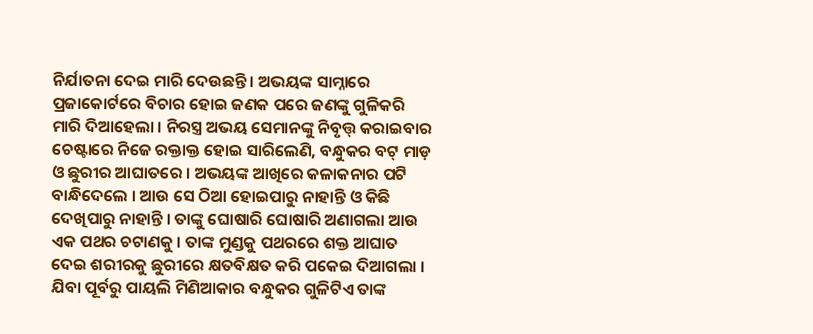ନିର୍ଯାତନା ଦେଇ ମାରି ଦେଉଛନ୍ତି । ଅଭୟଙ୍କ ସାମ୍ନାରେ ପ୍ରଜାକୋର୍ଟରେ ବିଚାର ହୋଇ ଜଣକ ପରେ ଜଣଙ୍କୁ ଗୁଳିକରି ମାରି ଦିଆହେଲା । ନିରସ୍ତ୍ର ଅଭୟ ସେମାନଙ୍କୁ ନିବୃତ୍ତ୍ କରାଇବାର ଚେଷ୍ଟାରେ ନିଜେ ରକ୍ତାକ୍ତ ହୋଇ ସାରିଲେଣି, ବନ୍ଧୁକର ବଟ୍ ମାଡ଼ ଓ ଛୁରୀର ଆଘାତରେ । ଅଭୟଙ୍କ ଆଖିରେ କଳାକନାର ପଟି ବାନ୍ଧିଦେଲେ । ଆଉ ସେ ଠିଆ ହୋଇପାରୁ ନାହାନ୍ତି ଓ କିଛି ଦେଖିପାରୁ ନାହାନ୍ତି । ତାଙ୍କୁ ଘୋଷାରି ଘୋଷାରି ଅଣାଗଲା ଆଉ ଏକ ପଥର ଚଟାଣକୁ । ତାଙ୍କ ମୁଣ୍ଡକୁ ପଥରରେ ଶକ୍ତ ଆଘାତ ଦେଇ ଶରୀରକୁ ଛୁରୀରେ କ୍ଷତବିକ୍ଷତ କରି ପକେଇ ଦିଆଗଲା । ଯିବା ପୂର୍ବରୁ ପାୟଲି ମିଣିଆକାର ବନ୍ଧୁକର ଗୁଳିଟିଏ ତାଙ୍କ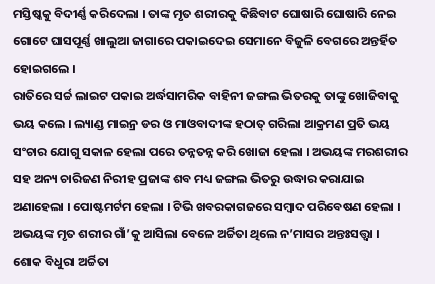ମସ୍ତିଷ୍କକୁ ବିଦୀର୍ଣ୍ଣ କରିଦେଲା । ତାଙ୍କ ମୃତ ଶରୀରକୁ କିଛିବାଟ ଘୋଷାରି ଘୋଷାରି ନେଇ ଗୋଟେ ଘାସପୂର୍ଣ୍ଣ ଖାଲୁଆ ଜାଗାରେ ପକାଇଦେଇ ସେମାନେ ବିଜୁଳି ବେଗରେ ଅନ୍ତର୍ହିତ ହୋଇଗଲେ ।
ରାତିରେ ସର୍ଚ୍ଚ ଲାଇଟ ପକାଇ ଅର୍ଦ୍ଧସାମରିକ ବାହିନୀ ଜଙ୍ଗଲ ଭିତରକୁ ତାଙ୍କୁ ଖୋଜିବାକୁ ଭୟ କଲେ । ଲ୍ୟାଣ୍ଡ ମାଇନ୍ର ଡର ଓ ମାଓବାଦୀଙ୍କ ହଠାତ୍ ଗରିଲା ଆକ୍ରମଣ ପ୍ରତି ଭୟ ସଂଚାର ଯୋଗୁ ସକାଳ ହେଲା ପରେ ତନ୍ନତନ୍ନ କରି ଖୋଜା ହେଲା । ଅଭୟଙ୍କ ମରଶରୀର ସହ ଅନ୍ୟ ଚାରିଜଣ ନିରୀହ ପ୍ରଜାଙ୍କ ଶବ ମଧ୍ୟ ଜଙ୍ଗଲ ଭିତରୁ ଉଦ୍ଧାର କରାଯାଇ ଅଣାହେଲା । ପୋଷ୍ଟମର୍ଟମ ହେଲା । ଟିଭି ଖବରକାଗଜରେ ସମ୍ବାଦ ପରିବେଷଣ ହେଲା । ଅଭୟଙ୍କ ମୃତ ଶରୀର ଗାଁ’କୁ ଆସିଲା ବେଳେ ଅର୍ଚ୍ଚିତା ଥିଲେ ନ’ମାସର ଅନ୍ତଃସତ୍ତ୍ୱା । ଶୋକ ବିଧୁରା ଅର୍ଚ୍ଚିତା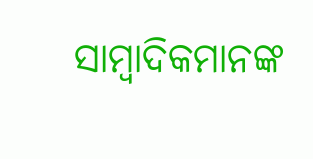ସାମ୍ବାଦିକମାନଙ୍କ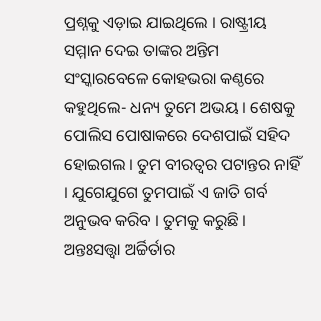ପ୍ରଶ୍ନକୁ ଏଡ଼ାଇ ଯାଇଥିଲେ । ରାଷ୍ଟ୍ରୀୟ ସମ୍ମାନ ଦେଇ ତାଙ୍କର ଅନ୍ତିମ ସଂସ୍କାରବେଳେ କୋହଭରା କଣ୍ଠରେ କହୁଥିଲେ- ଧନ୍ୟ ତୁମେ ଅଭୟ । ଶେଷକୁ ପୋଲିସ ପୋଷାକରେ ଦେଶପାଇଁ ସହିଦ ହୋଇଗଲ । ତୁମ ବୀରତ୍ୱର ପଟାନ୍ତର ନାହିଁ । ଯୁଗେଯୁଗେ ତୁମପାଇଁ ଏ ଜାତି ଗର୍ବ ଅନୁଭବ କରିବ । ତୁମକୁ କରୁଛି । ଅନ୍ତଃସତ୍ତ୍ୱା ଅର୍ଚ୍ଚିର୍ତାର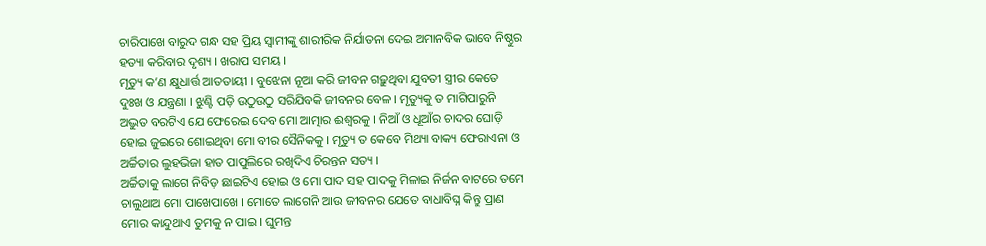ଚାରିପାଖେ ବାରୁଦ ଗନ୍ଧ ସହ ପ୍ରିୟ ସ୍ୱାମୀଙ୍କୁ ଶାରୀରିକ ନିର୍ଯାତନା ଦେଇ ଅମାନବିକ ଭାବେ ନିଷ୍ଠୁର ହତ୍ୟା କରିବାର ଦୃଶ୍ୟ । ଖରାପ ସମୟ ।
ମୃତ୍ୟୁ କ’ଣ କ୍ଷୁଧାର୍ତ୍ତ ଆତତାୟୀ । ବୁଝେନା ନୂଆ କରି ଜୀବନ ଗଢ଼ୁଥିବା ଯୁବତୀ ସ୍ତ୍ରୀର କେତେ ଦୁଃଖ ଓ ଯନ୍ତ୍ରଣା । ଝୁଣ୍ଟି ପଡ଼ି ଉଠୁଉଠୁ ସରିଯିବକି ଜୀବନର ବେଳ । ମୃତ୍ୟୁକୁ ତ ମାଗିପାରୁନି ଅଦ୍ଭୁତ ବରଟିଏ ଯେ ଫେରେଇ ଦେବ ମୋ ଆତ୍ମାର ଈଶ୍ୱରକୁ । ନିଆଁ ଓ ଧୂଆଁର ଚାଦର ଘୋଡ଼ି ହୋଇ ଜୁଇରେ ଶୋଇଥିବା ମୋ ବୀର ସୈନିକକୁ । ମୃତ୍ୟୁ ତ କେବେ ମିଥ୍ୟା ବାକ୍ୟ ଫେରାଏନା ଓ ଅର୍ଚ୍ଚିତାର ଲୁହଭିଜା ହାତ ପାପୁଲିରେ ରଖିଦିଏ ଚିରନ୍ତନ ସତ୍ୟ ।
ଅର୍ଚ୍ଚିତାକୁ ଲାଗେ ନିବିଡ଼ ଛାଇଟିଏ ହୋଇ ଓ ମୋ ପାଦ ସହ ପାଦକୁ ମିଳାଇ ନିର୍ଜନ ବାଟରେ ତମେ ଚାଲୁଥାଅ ମୋ ପାଖେପାଖେ । ମୋତେ ଲାଗେନି ଆଉ ଜୀବନର ଯେତେ ବାଧାବିଘ୍ନ କିନ୍ତୁ ପ୍ରାଣ ମୋର କାନ୍ଦୁଥାଏ ତୁମକୁ ନ ପାଇ । ଘୁମନ୍ତ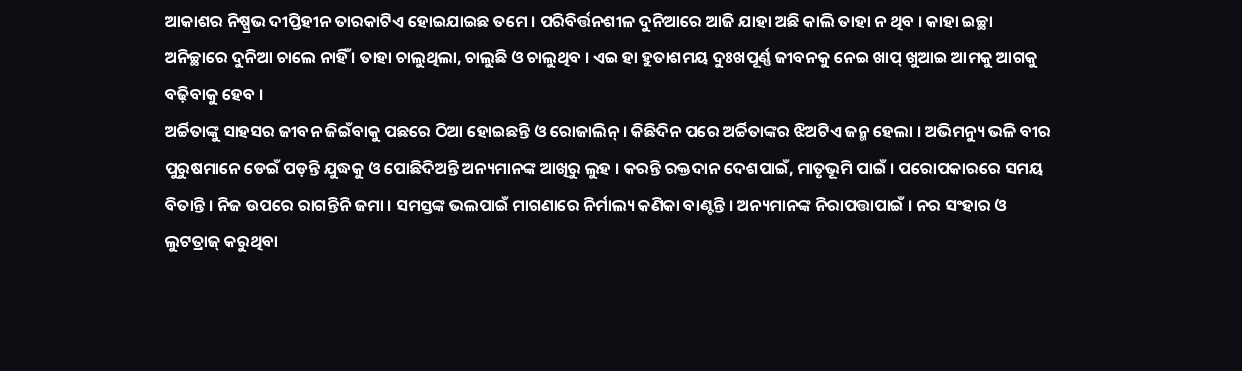ଆକାଶର ନିଷ୍ପ୍ରଭ ଦୀପ୍ତିହୀନ ତାରକାଟିଏ ହୋଇଯାଇଛ ତମେ । ପରିବିର୍ତ୍ତନଶୀଳ ଦୁନିଆରେ ଆଜି ଯାହା ଅଛି କାଲି ତାହା ନ ଥିବ । କାହା ଇଚ୍ଛା ଅନିଚ୍ଛାରେ ଦୁନିଆ ଚାଲେ ନାହିଁ । ତାହା ଚାଲୁଥିଲା, ଚାଲୁଛି ଓ ଚାଲୁଥିବ । ଏଇ ହା ହୁତାଶମୟ ଦୁଃଖପୂର୍ଣ୍ଣ ଜୀବନକୁ ନେଇ ଖାପ୍ ଖୁଆଇ ଆମକୁ ଆଗକୁ ବଢ଼ିବାକୁ ହେବ ।
ଅର୍ଚ୍ଚିତାଙ୍କୁ ସାହସର ଜୀବନ ଜିଇଁବାକୁ ପଛରେ ଠିଆ ହୋଇଛନ୍ତି ଓ ରୋଜାଲିନ୍ । କିଛିଦିନ ପରେ ଅର୍ଚ୍ଚିତାଙ୍କର ଝିଅଟିଏ ଜନ୍ମ ହେଲା । ଅଭିମନ୍ୟୁ ଭଳି ବୀର ପୁରୁଷମାନେ ଡେଇଁ ପଡ଼ନ୍ତି ଯୁଦ୍ଧକୁ ଓ ପୋଛିଦିଅନ୍ତି ଅନ୍ୟମାନଙ୍କ ଆଖିରୁ ଲୁହ । କରନ୍ତି ରକ୍ତଦାନ ଦେଶପାଇଁ, ମାତୃଭୂମି ପାଇଁ । ପରୋପକାରରେ ସମୟ ବିତାନ୍ତି । ନିଜ ଉପରେ ରାଗନ୍ତିନି ଜମା । ସମସ୍ତଙ୍କ ଭଲପାଇଁ ମାଗଣାରେ ନିର୍ମାଲ୍ୟ କଣିକା ବାଣ୍ଟନ୍ତି । ଅନ୍ୟମାନଙ୍କ ନିରାପତ୍ତାପାଇଁ । ନର ସଂହାର ଓ ଲୁଟତ୍ରାଜ୍ କରୁଥିବା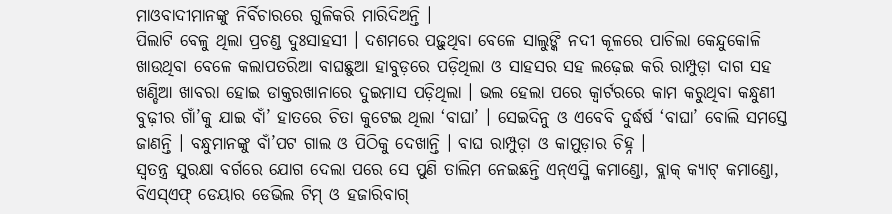ମାଓବାଦୀମାନଙ୍କୁ ନିର୍ବିଚାରରେ ଗୁଳିକରି ମାରିଦିଅନ୍ତି ।
ପିଲାଟି ବେଳୁ ଥିଲା ପ୍ରଚଣ୍ଡ ଦୁଃସାହସୀ । ଦଶମରେ ପଢ଼ୁଥିବା ବେଳେ ସାଲୁଙ୍କି ନଦୀ କୂଳରେ ପାଚିଲା କେନ୍ଦୁକୋଳି ଖାଉଥିବା ବେଳେ କଲାପତରିଆ ବାଘଛୁଆ ହାବୁଡ଼ରେ ପଡ଼ିଥିଲା ଓ ସାହସର ସହ ଲଢ଼େଇ କରି ରାମ୍ପୁଡ଼ା ଦାଗ ସହ ଖଣ୍ଡିଆ ଖାବରା ହୋଇ ଡାକ୍ତରଖାନାରେ ଦୁଇମାସ ପଡ଼ିଥିଲା । ଭଲ ହେଲା ପରେ କ୍ୱାର୍ଟରରେ କାମ କରୁଥିବା କନ୍ଧୁଣୀ ବୁଢ଼ୀର ଗାଁ’କୁ ଯାଇ ବାଁ’ ହାତରେ ଚିତା କୁଟେଇ ଥିଲା ‘ବାଘା’ । ସେଇଦିନୁ ଓ ଏବେବି ଦୁର୍ଦ୍ଧର୍ଷ ‘ବାଘା’ ବୋଲି ସମସ୍ତେ ଜାଣନ୍ତି । ବନ୍ଧୁମାନଙ୍କୁ ବାଁ’ପଟ ଗାଲ ଓ ପିଠିକୁ ଦେଖାନ୍ତି । ବାଘ ରାମ୍ପୁଡ଼ା ଓ କାମୁଡ଼ାର ଚିହ୍ନ ।
ସ୍ୱତନ୍ତ୍ର ସୁରକ୍ଷା ବର୍ଗରେ ଯୋଗ ଦେଲା ପରେ ସେ ପୁଣି ତାଲିମ ନେଇଛନ୍ତି ଏନ୍ଏସ୍ଜି କମାଣ୍ଡୋ, ବ୍ଲାକ୍ କ୍ୟାଟ୍ କମାଣ୍ଡୋ, ବିଏସ୍ଏଫ୍ ଡେୟାର ଡେଭିଲ ଟିମ୍ ଓ ହଜାରିବାଗ୍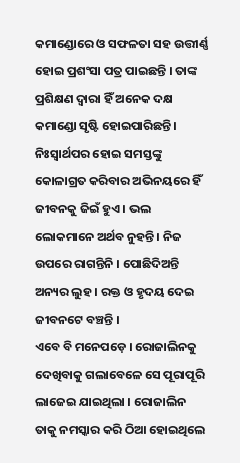କମାଣ୍ଡୋରେ ଓ ସଫଳତା ସହ ଉତ୍ତୀର୍ଣ୍ଣ ହୋଇ ପ୍ରଶଂସା ପତ୍ର ପାଇଛନ୍ତି । ତାଙ୍କ ପ୍ରଶିକ୍ଷଣ ଦ୍ୱାରା ହିଁ ଅନେକ ଦକ୍ଷ କମାଣ୍ଡୋ ସୃଷ୍ଟି ହୋଇପାରିଛନ୍ତି । ନିଃସ୍ୱାର୍ଥପର ହୋଇ ସମସ୍ତଙ୍କୁ କୋଳାଗ୍ରତ କରିବାର ଅଭିନୟରେ ହିଁ ଜୀବନକୁ ଜିଇଁ ହୁଏ । ଭଲ ଲୋକମାନେ ଅର୍ଥବ ନୁହନ୍ତି । ନିଜ ଉପରେ ରାଗନ୍ତିନି । ପୋଛିଦିଅନ୍ତି ଅନ୍ୟର ଲୁହ । ରକ୍ତ ଓ ହୃଦୟ ଦେଇ ଜୀବନଟେ ବଞ୍ଚନ୍ତି ।
ଏବେ ବି ମନେପଡ଼େ । ରୋଜାଲିନକୁ ଦେଖିବାକୁ ଗଲାବେଳେ ସେ ପୂରାପୂରି ଲାଜେଇ ଯାଇଥିଲା । ରୋଜାଲିନ ତାକୁ ନମସ୍କାର କରି ଠିଆ ହୋଇଥିଲେ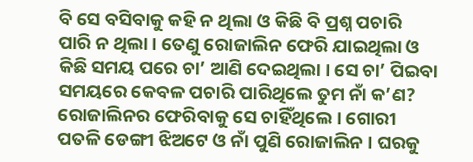ବି ସେ ବସିବାକୁ କହି ନ ଥିଲା ଓ କିଛି ବି ପ୍ରଶ୍ନ ପଚାରି ପାରି ନ ଥିଲା । ତେଣୁ ରୋଜାଲିନ ଫେରି ଯାଇଥିଲା ଓ କିଛି ସମୟ ପରେ ଚା’ ଆଣି ଦେଇଥିଲା । ସେ ଚା’ ପିଇବା ସମୟରେ କେବଳ ପଚାରି ପାରିଥିଲେ ତୁମ ନାଁ କ’ଣ? ରୋଜାଲିନର ଫେରିବାକୁ ସେ ଚାହିଁଥିଲେ । ଗୋରୀ ପତଳି ଡେଙ୍ଗୀ ଝିଅଟେ ଓ ନାଁ ପୁଣି ରୋଜାଲିନ । ଘରକୁ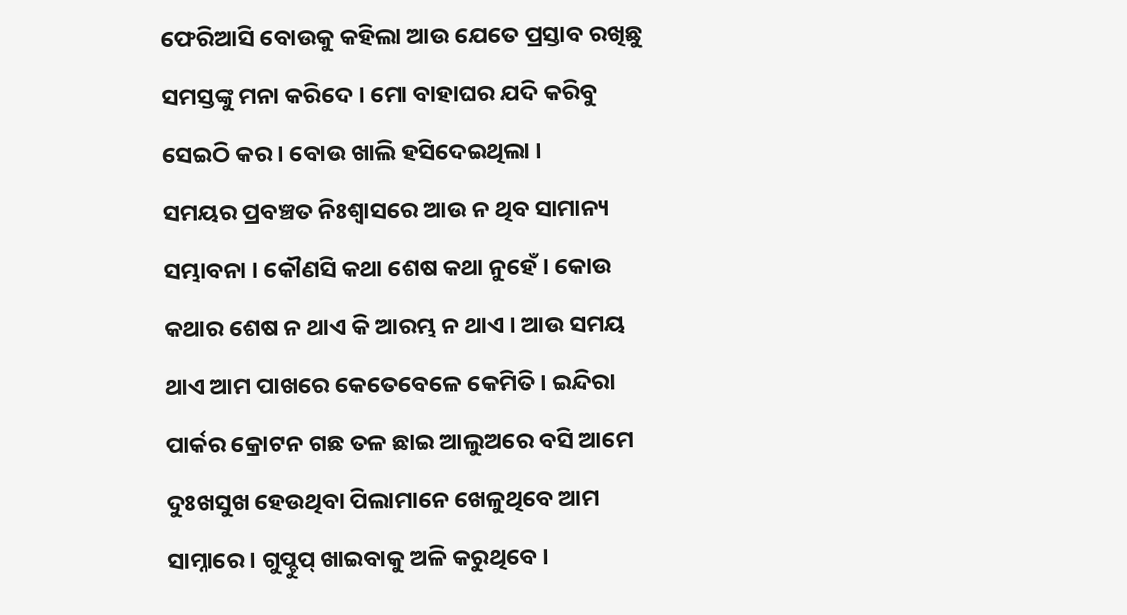ଫେରିଆସି ବୋଉକୁ କହିଲା ଆଉ ଯେତେ ପ୍ରସ୍ତାବ ରଖିଛୁ ସମସ୍ତଙ୍କୁ ମନା କରିଦେ । ମୋ ବାହାଘର ଯଦି କରିବୁ ସେଇଠି କର । ବୋଉ ଖାଲି ହସିଦେଇଥିଲା ।
ସମୟର ପ୍ରବଞ୍ଚତ ନିଃଶ୍ୱାସରେ ଆଉ ନ ଥିବ ସାମାନ୍ୟ ସମ୍ଭାବନା । କୌଣସି କଥା ଶେଷ କଥା ନୁହେଁ । କୋଉ କଥାର ଶେଷ ନ ଥାଏ କି ଆରମ୍ଭ ନ ଥାଏ । ଆଉ ସମୟ ଥାଏ ଆମ ପାଖରେ କେତେବେଳେ କେମିତି । ଇନ୍ଦିରା ପାର୍କର କ୍ରୋଟନ ଗଛ ତଳ ଛାଇ ଆଲୁଅରେ ବସି ଆମେ ଦୁଃଖସୁଖ ହେଉଥିବା ପିଲାମାନେ ଖେଳୁଥିବେ ଆମ ସାମ୍ନାରେ । ଗୁପ୍ଚୁପ୍ ଖାଇବାକୁ ଅଳି କରୁଥିବେ ।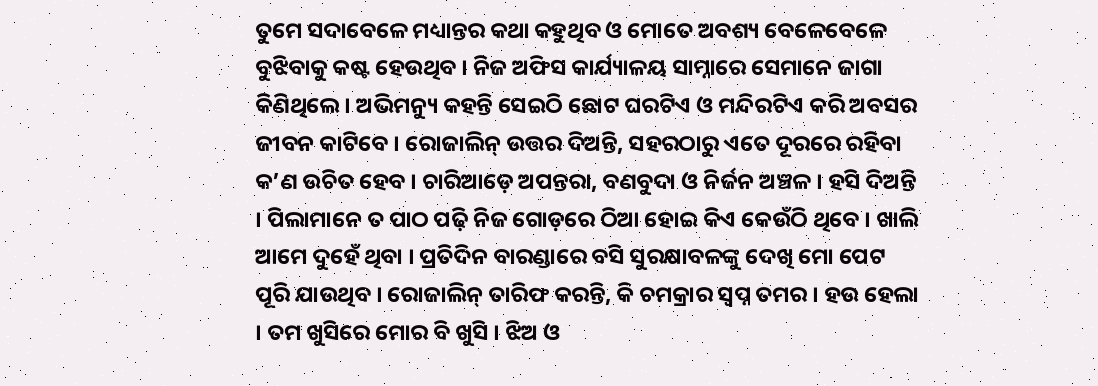ତୁମେ ସଦାବେଳେ ମଧ୍ୟାନ୍ତର କଥା କହୁଥିବ ଓ ମୋତେ ଅବଶ୍ୟ ବେଳେବେଳେ ବୁଝିବାକୁ କଷ୍ଟ ହେଉଥିବ । ନିଜ ଅଫିସ କାର୍ଯ୍ୟାଳୟ ସାମ୍ନାରେ ସେମାନେ ଜାଗା କିଣିଥିଲେ । ଅଭିମନ୍ୟୁ କହନ୍ତି ସେଇଠି ଛୋଟ ଘରଟିଏ ଓ ମନ୍ଦିରଟିଏ କରି ଅବସର ଜୀବନ କାଟିବେ । ରୋଜାଲିନ୍ ଉତ୍ତର ଦିଅନ୍ତି, ସହରଠାରୁ ଏତେ ଦୂରରେ ରହିବା କ’ଣ ଉଚିତ ହେବ । ଚାରିଆଡ଼େ ଅପନ୍ତରା, ବଣବୁଦା ଓ ନିର୍ଜନ ଅଞ୍ଚଳ । ହସି ଦିଅନ୍ତି । ପିଲାମାନେ ତ ପାଠ ପଢ଼ି ନିଜ ଗୋଡ଼ରେ ଠିଆ ହୋଇ କିଏ କେଉଁଠି ଥିବେ । ଖାଲି ଆମେ ଦୁହେଁ ଥିବା । ପ୍ରତିଦିନ ବାରଣ୍ଡାରେ ବସି ସୁରକ୍ଷାବଳଙ୍କୁ ଦେଖି ମୋ ପେଟ ପୂରି ଯାଉଥିବ । ରୋଜାଲିନ୍ ତାରିଫ କରନ୍ତି, କି ଚମକ୍ରାର ସ୍ୱପ୍ନ ତମର । ହଉ ହେଲା । ତମ ଖୁସିରେ ମୋର ବି ଖୁସି । ଝିଅ ଓ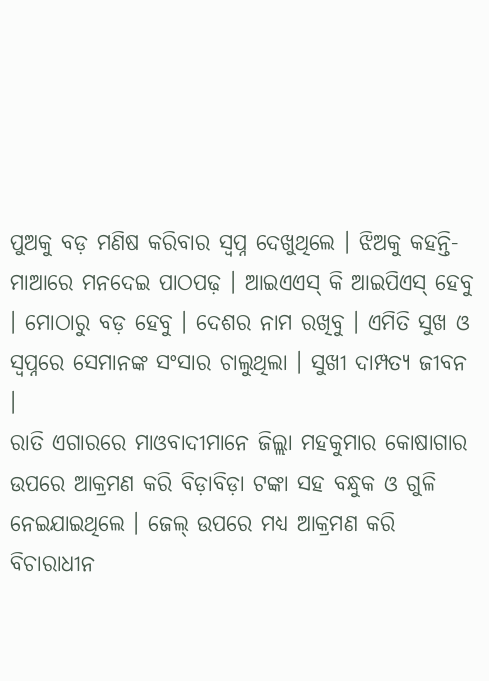ପୁଅକୁ ବଡ଼ ମଣିଷ କରିବାର ସ୍ୱପ୍ନ ଦେଖୁଥିଲେ । ଝିଅକୁ କହନ୍ତି- ମାଆରେ ମନଦେଇ ପାଠପଢ଼ । ଆଇଏଏସ୍ କି ଆଇପିଏସ୍ ହେବୁ । ମୋଠାରୁ ବଡ଼ ହେବୁ । ଦେଶର ନାମ ରଖିବୁ । ଏମିତି ସୁଖ ଓ ସ୍ୱପ୍ନରେ ସେମାନଙ୍କ ସଂସାର ଚାଲୁଥିଲା । ସୁଖୀ ଦାମ୍ପତ୍ୟ ଜୀବନ ।
ରାତି ଏଗାରରେ ମାଓବାଦୀମାନେ ଜିଲ୍ଲା ମହକୁମାର କୋଷାଗାର ଉପରେ ଆକ୍ରମଣ କରି ବିଡ଼ାବିଡ଼ା ଟଙ୍କା ସହ ବନ୍ଧୁକ ଓ ଗୁଳି ନେଇଯାଇଥିଲେ । ଜେଲ୍ ଉପରେ ମଧ୍ୟ ଆକ୍ରମଣ କରି ବିଚାରାଧୀନ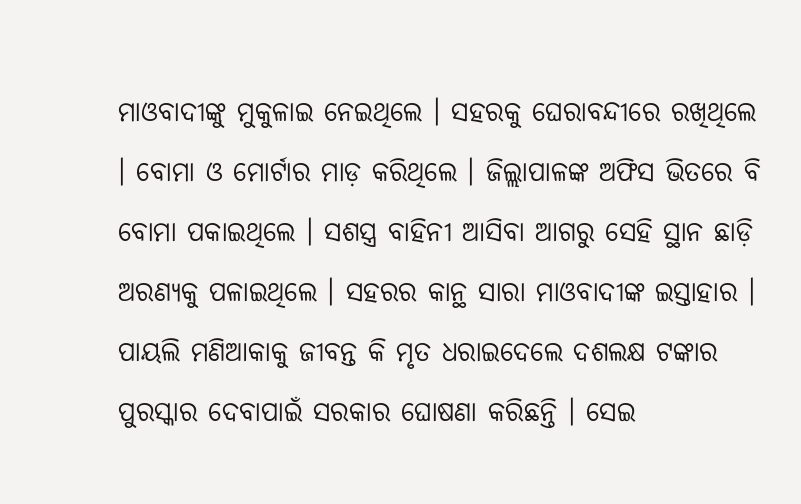ମାଓବାଦୀଙ୍କୁ ମୁକୁଳାଇ ନେଇଥିଲେ । ସହରକୁ ଘେରାବନ୍ଦୀରେ ରଖିଥିଲେ । ବୋମା ଓ ମୋର୍ଟାର ମାଡ଼ କରିଥିଲେ । ଜିଲ୍ଲାପାଳଙ୍କ ଅଫିସ ଭିତରେ ବି ବୋମା ପକାଇଥିଲେ । ସଶସ୍ତ୍ର ବାହିନୀ ଆସିବା ଆଗରୁ ସେହି ସ୍ଥାନ ଛାଡ଼ି ଅରଣ୍ୟକୁ ପଳାଇଥିଲେ । ସହରର କାନ୍ଥ ସାରା ମାଓବାଦୀଙ୍କ ଇସ୍ତାହାର । ପାୟଲି ମଣିଆକାକୁ ଜୀବନ୍ତ କି ମୃତ ଧରାଇଦେଲେ ଦଶଲକ୍ଷ ଟଙ୍କାର ପୁରସ୍କାର ଦେବାପାଇଁ ସରକାର ଘୋଷଣା କରିଛନ୍ତି । ସେଇ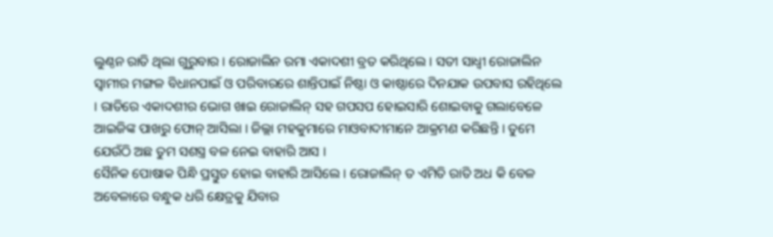ଲୁଣ୍ଠନ ରାତି ଥିଲା ଗୁରୁବାର । ରୋଜାଲିନ ରମା ଏକାଦଶୀ ବ୍ରତ କରିଥିଲେ । ସତୀ ସାଧ୍ୱୀ ରୋଜାଲିନ ସ୍ୱାମୀର ମଙ୍ଗଳ ବିଧାନପାଇଁ ଓ ପରିବାରରେ ଶାନ୍ତିପାଇଁ ନିଷ୍ଠା ଓ କାଷ୍ଠାରେ ଦିନଯାକ ଉପବାସ ରହିଥିଲେ । ରାତିରେ ଏକାଦଶୀର ଭୋଗ ଖାଇ ରୋଜାଲିନ୍ ସହ ଗପସପ ହୋଇସାରି ଶୋଇବାକୁ ଗଲାବେଳେ ଆଇଜିଙ୍କ ପାଖରୁ ଫୋନ୍ ଆସିଲା । ଜିଲ୍ଲା ମହକୁମାରେ ମାଓବାଦୀମାନେ ଆକ୍ରମଣ କରିଛନ୍ତି । ତୁମେ ଯେଉଁଠି ଅଛ ତୁମ ସଶସ୍ତ୍ର ବଳ ନେଇ ବାହାରି ଆସ ।
ସୈନିକ ପୋଷାକ ପିନ୍ଧି ପ୍ରସ୍ତୁତ ହୋଇ ବାହାରି ଆସିଲେ । ରୋଜାଲିନ୍ ତ ଏମିତି ରାତି ଅଧ କି ବେଳ ଅବେଳାରେ ବନ୍ଧୁକ ଧରି କ୍ଷେତ୍ରକୁ ଯିବାର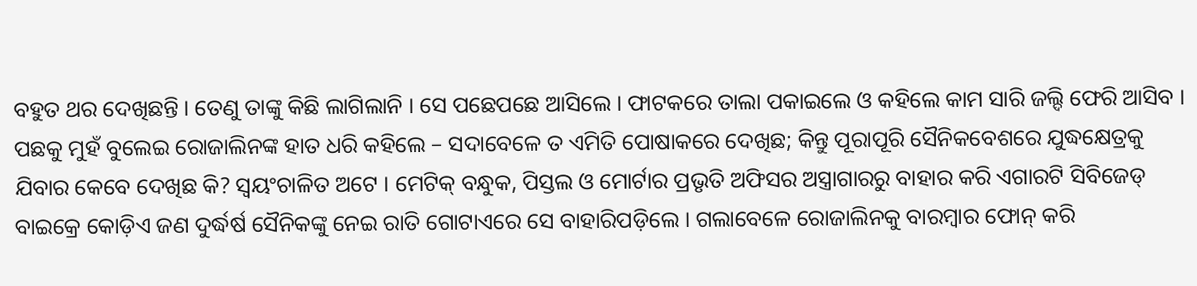ବହୁତ ଥର ଦେଖିଛନ୍ତି । ତେଣୁ ତାଙ୍କୁ କିଛି ଲାଗିଲାନି । ସେ ପଛେପଛେ ଆସିଲେ । ଫାଟକରେ ତାଲା ପକାଇଲେ ଓ କହିଲେ କାମ ସାରି ଜଲ୍ଦି ଫେରି ଆସିବ । ପଛକୁ ମୁହଁ ବୁଲେଇ ରୋଜାଲିନଙ୍କ ହାତ ଧରି କହିଲେ – ସଦାବେଳେ ତ ଏମିତି ପୋଷାକରେ ଦେଖିଛ; କିନ୍ତୁ ପୂରାପୂରି ସୈନିକବେଶରେ ଯୁଦ୍ଧକ୍ଷେତ୍ରକୁ ଯିବାର କେବେ ଦେଖିଛ କି? ସ୍ୱୟଂଚାଳିତ ଅଟେ । ମେଟିକ୍ ବନ୍ଧୁକ, ପିସ୍ତଲ ଓ ମୋର୍ଟାର ପ୍ରଭୃତି ଅଫିସର ଅସ୍ତ୍ରାଗାରରୁ ବାହାର କରି ଏଗାରଟି ସିବିଜେଡ୍ ବାଇକ୍ରେ କୋଡ଼ିଏ ଜଣ ଦୁର୍ଦ୍ଧର୍ଷ ସୈନିକଙ୍କୁ ନେଇ ରାତି ଗୋଟାଏରେ ସେ ବାହାରିପଡ଼ିଲେ । ଗଲାବେଳେ ରୋଜାଲିନକୁ ବାରମ୍ବାର ଫୋନ୍ କରି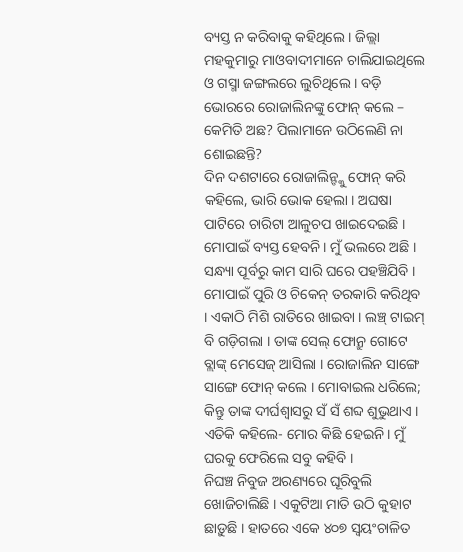ବ୍ୟସ୍ତ ନ କରିବାକୁ କହିଥିଲେ । ଜିଲ୍ଲା ମହକୁମାରୁ ମାଓବାଦୀମାନେ ଚାଲିଯାଇଥିଲେ ଓ ଗସ୍ମା ଜଙ୍ଗଲରେ ଲୁଚିଥିଲେ । ବଡ଼ି ଭୋରରେ ରୋଜାଲିନଙ୍କୁ ଫୋନ୍ କଲେ – କେମିତି ଅଛ? ପିଲାମାନେ ଉଠିଲେଣି ନା ଶୋଇଛନ୍ତି?
ଦିନ ଦଶଟାରେ ରୋଜାଲିନ୍ଙ୍କୁ ଫୋନ୍ କରି କହିଲେ, ଭାରି ଭୋକ ହେଲା । ଅଘଷା ପାଟିରେ ଚାରିଟା ଆଳୁଚପ ଖାଇଦେଇଛି । ମୋପାଇଁ ବ୍ୟସ୍ତ ହେବନି । ମୁଁ ଭଲରେ ଅଛି । ସନ୍ଧ୍ୟା ପୂର୍ବରୁ କାମ ସାରି ଘରେ ପହଞ୍ଚିଯିବି । ମୋପାଇଁ ପୁରି ଓ ଚିକେନ୍ ତରକାରି କରିଥିବ । ଏକାଠି ମିଶି ରାତିରେ ଖାଇବା । ଲଞ୍ଚ୍ ଟାଇମ୍ ବି ଗଡ଼ିଗଲା । ତାଙ୍କ ସେଲ୍ ଫୋନ୍ରୁ ଗୋଟେ ବ୍ଲାଙ୍କ୍ ମେସେଜ୍ ଆସିଲା । ରୋଜାଲିନ ସାଙ୍ଗେ ସାଙ୍ଗେ ଫୋନ୍ କଲେ । ମୋବାଇଲ ଧରିଲେ; କିନ୍ତୁ ତାଙ୍କ ଦୀର୍ଘଶ୍ୱାସରୁ ସଁ ସଁ ଶବ୍ଦ ଶୁଭୁଥାଏ ।
ଏତିକି କହିଲେ- ମୋର କିଛି ହେଇନି । ମୁଁ ଘରକୁ ଫେରିଲେ ସବୁ କହିବି ।
ନିଘଞ୍ଚ ନିବୁଜ ଅରଣ୍ୟରେ ଘୂରିବୁଲି ଖୋଜିଚାଲିଛି । ଏକୁଟିଆ ମାତି ଉଠି କୁହାଟ ଛାଡ଼ୁଛି । ହାତରେ ଏକେ ୪୦୭ ସ୍ୱୟଂଚାଳିତ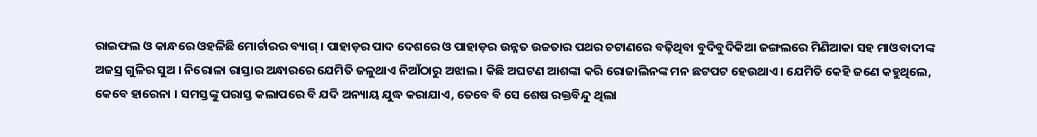ରାଇଫଲ ଓ କାନ୍ଧରେ ଓହଳିଛି ମୋର୍ଟାରର ବ୍ୟାଗ୍ । ପାହାଡ଼ର ପାଦ ଦେଶରେ ଓ ପାହାଡ଼ର ଉନ୍ନତ ଉଚ୍ଚତାର ପଥର ଚଟାଣରେ ବଢ଼ିଥିବା ବୁଦିବୁଦିକିଆ ଜଙ୍ଗଲରେ ମିଣିଆକା ସହ ମାଓବାଦୀଙ୍କ ଅଜସ୍ର ଗୁଳିର ସୁଅ । ନିରୋଳା ରାସ୍ତାର ଅନ୍ଧାରରେ ଯେମିତି ଜଳୁଥାଏ ନିଆଁଠାରୁ ଅଝାଲ । କିଛି ଅଘଟଣ ଆଶଙ୍କା କରି ରୋଜାଲିନଙ୍କ ମନ ଛଟପଟ ହେଉଥାଏ । ଯେମିତି କେହି ଜଣେ କହୁଥିଲେ, କେବେ ହାରେନା । ସମସ୍ତଙ୍କୁ ପରାସ୍ତ କଲାପରେ ବି ଯଦି ଅନ୍ୟାୟ ଯୁଦ୍ଧ କରାଯାଏ, ତେବେ ବି ସେ ଶେଷ ରକ୍ତବିନ୍ଦୁ ଥିଲା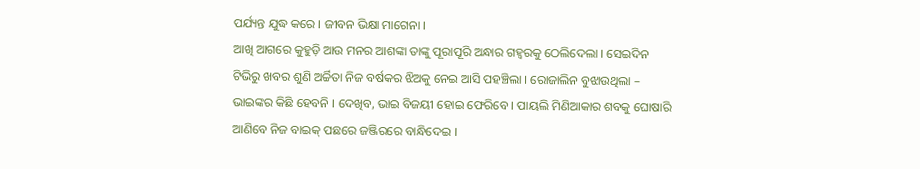ପର୍ଯ୍ୟନ୍ତ ଯୁଦ୍ଧ କରେ । ଜୀବନ ଭିକ୍ଷା ମାଗେନା ।
ଆଖି ଆଗରେ କୁହୁଡ଼ି ଆଉ ମନର ଆଶଙ୍କା ତାଙ୍କୁ ପୂରାପୂରି ଅନ୍ଧାର ଗହ୍ୱରକୁ ଠେଲିଦେଲା । ସେଇଦିନ ଟିଭିରୁ ଖବର ଶୁଣି ଅର୍ଚ୍ଚିତା ନିଜ ବର୍ଷକର ଝିଅକୁ ନେଇ ଆସି ପହଞ୍ଚିଲା । ରୋଜାଲିନ ବୁଝାଉଥିଲା – ଭାଇଙ୍କର କିଛି ହେବନି । ଦେଖିବ, ଭାଇ ବିଜୟୀ ହୋଇ ଫେରିବେ । ପାୟଲି ମିଣିଆକାର ଶବକୁ ଘୋଷାରି ଆଣିବେ ନିଜ ବାଇକ୍ ପଛରେ ଜଞ୍ଜିରରେ ବାନ୍ଧିଦେଇ ।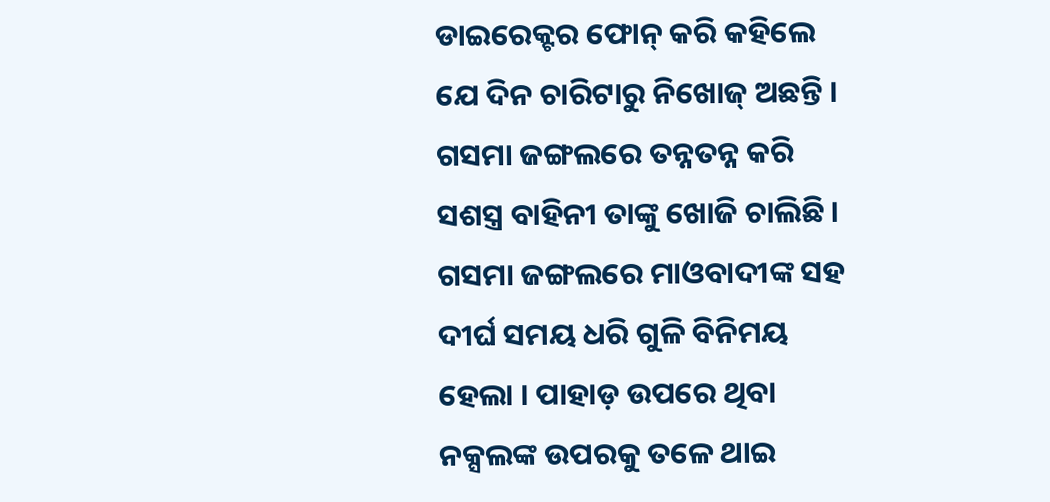ଡାଇରେକ୍ଟର ଫୋନ୍ କରି କହିଲେ ଯେ ଦିନ ଚାରିଟାରୁ ନିଖୋଜ୍ ଅଛନ୍ତି । ଗସମା ଜଙ୍ଗଲରେ ତନ୍ନତନ୍ନ କରି ସଶସ୍ତ୍ର ବାହିନୀ ତାଙ୍କୁ ଖୋଜି ଚାଲିଛି । ଗସମା ଜଙ୍ଗଲରେ ମାଓବାଦୀଙ୍କ ସହ ଦୀର୍ଘ ସମୟ ଧରି ଗୁଳି ବିନିମୟ ହେଲା । ପାହାଡ଼ ଉପରେ ଥିବା ନକ୍ସଲଙ୍କ ଉପରକୁ ତଳେ ଥାଇ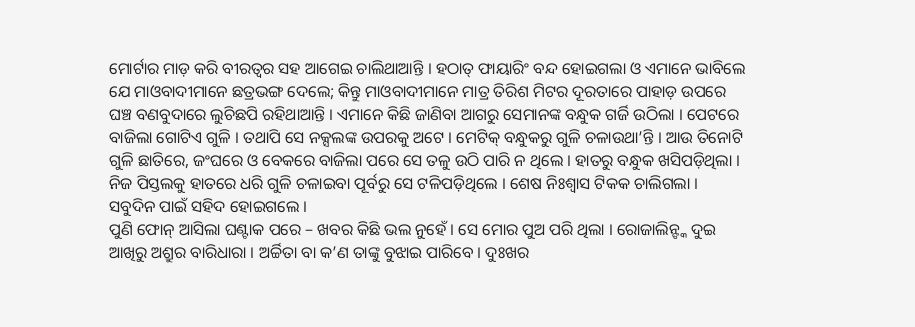ମୋର୍ଟାର ମାଡ଼ କରି ବୀରତ୍ୱର ସହ ଆଗେଇ ଚାଲିଥାଆନ୍ତି । ହଠାତ୍ ଫାୟାରିଂ ବନ୍ଦ ହୋଇଗଲା ଓ ଏମାନେ ଭାବିଲେ ଯେ ମାଓବାଦୀମାନେ ଛତ୍ରଭଙ୍ଗ ଦେଲେ; କିନ୍ତୁ ମାଓବାଦୀମାନେ ମାତ୍ର ତିରିଶ ମିଟର ଦୂରତାରେ ପାହାଡ଼ ଉପରେ ଘଞ୍ଚ ବଣବୁଦାରେ ଲୁଚିଛପି ରହିଥାଆନ୍ତି । ଏମାନେ କିଛି ଜାଣିବା ଆଗରୁ ସେମାନଙ୍କ ବନ୍ଧୁକ ଗର୍ଜି ଉଠିଲା । ପେଟରେ ବାଜିଲା ଗୋଟିଏ ଗୁଳି । ତଥାପି ସେ ନକ୍ସଲଙ୍କ ଉପରକୁ ଅଟେ । ମେଟିକ୍ ବନ୍ଧୁକରୁ ଗୁଳି ଚଳାଉଥା’ନ୍ତି । ଆଉ ତିନୋଟି ଗୁଳି ଛାତିରେ, ଜଂଘରେ ଓ ବେକରେ ବାଜିଲା ପରେ ସେ ତଳୁ ଉଠି ପାରି ନ ଥିଲେ । ହାତରୁ ବନ୍ଧୁକ ଖସିପଡ଼ିଥିଲା । ନିଜ ପିସ୍ତଲକୁ ହାତରେ ଧରି ଗୁଳି ଚଳାଇବା ପୂର୍ବରୁ ସେ ଟଳିପଡ଼ିଥିଲେ । ଶେଷ ନିଃଶ୍ୱାସ ଟିକକ ଚାଲିଗଲା । ସବୁଦିନ ପାଇଁ ସହିଦ ହୋଇଗଲେ ।
ପୁଣି ଫୋନ୍ ଆସିଲା ଘଣ୍ଟାକ ପରେ – ଖବର କିଛି ଭଲ ନୁହେଁ । ସେ ମୋର ପୁଅ ପରି ଥିଲା । ରୋଜାଲିନ୍ଙ୍କ ଦୁଇ ଆଖିରୁ ଅଶ୍ରୁର ବାରିଧାରା । ଅର୍ଚ୍ଚିତା ବା କ’ଣ ତାଙ୍କୁ ବୁଝାଇ ପାରିବେ । ଦୁଃଖର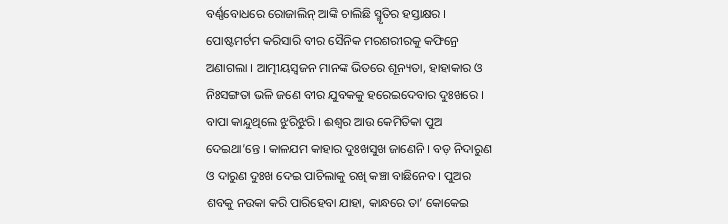ବର୍ଣ୍ଣବୋଧରେ ରୋଜାଲିନ୍ ଆଙ୍କି ଚାଲିଛି ସ୍ମୃତିର ହସ୍ତାକ୍ଷର । ପୋଷ୍ଟମର୍ଟମ କରିସାରି ବୀର ସୈନିକ ମରଶରୀରକୁ କଫିନ୍ରେ ଅଣାଗଲା । ଆତ୍ମୀୟସ୍ୱଜନ ମାନଙ୍କ ଭିତରେ ଶୂନ୍ୟତା, ହାହାକାର ଓ ନିଃସଙ୍ଗତା ଭଳି ଜଣେ ବୀର ଯୁବକକୁ ହରେଇଦେବାର ଦୁଃଖରେ । ବାପା କାନ୍ଦୁଥିଲେ ଝୁରିଝୁରି । ଈଶ୍ୱର ଆଉ କେମିତିକା ପୁଅ ଦେଇଥା’ନ୍ତେ । କାଳଯମ କାହାର ଦୁଃଖସୁଖ ଜାଣେନି । ବଡ଼ ନିଦାରୁଣ ଓ ଦାରୁଣ ଦୁଃଖ ଦେଇ ପାଚିଲାକୁ ରଖି କଞ୍ଚା ବାଛିନେବ । ପୁଅର ଶବକୁ ନଉକା କରି ପାରିହେବା ଯାହା, କାନ୍ଧରେ ତା’ କୋକେଇ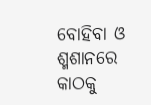ବୋହିବା ଓ ଶ୍ମଶାନରେ କାଠକୁ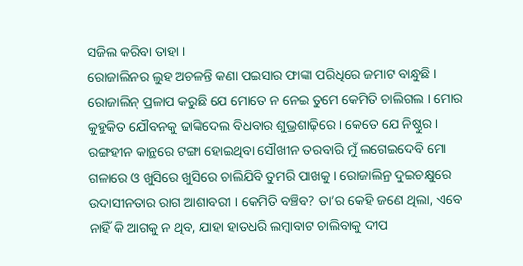ସଜିଲ କରିବା ତାହା ।
ରୋଜାଲିନର ଲୁହ ଅଚଳନ୍ତି କଣା ପଇସାର ଫାଙ୍କା ପରିଧିରେ ଜମାଟ ବାନ୍ଧୁଛି । ରୋଜାଲିନ୍ ପ୍ରଳାପ କରୁଛି ଯେ ମୋତେ ନ ନେଇ ତୁମେ କେମିତି ଚାଲିଗଲ । ମୋର କୁହୁକିତ ଯୌବନକୁ ଢାଙ୍କିଦେଲ ବିଧବାର ଶୁଭ୍ରଶାଢ଼ିରେ । କେତେ ଯେ ନିଷ୍ଠୁର । ରଙ୍ଗହୀନ କାନ୍ଥରେ ଟଙ୍ଗା ହୋଇଥିବା ସୌଖୀନ ତରବାରି ମୁଁ ଲଗେଇଦେବି ମୋ ଗଳାରେ ଓ ଖୁସିରେ ଖୁସିରେ ଚାଲିଯିବି ତୁମରି ପାଖକୁ । ରୋଜାଲିନ୍ର ଦୁଇଚକ୍ଷୁରେ ଉଦାସୀନତାର ରାଗ ଆଶାବରୀ । କେମିତି ବଞ୍ଚିବ? ତା’ର କେହି ଜଣେ ଥିଲା, ଏବେ ନାହିଁ କି ଆଗକୁ ନ ଥିବ, ଯାହା ହାତଧରି ଲମ୍ବାବାଟ ଚାଲିବାକୁ ଦୀପ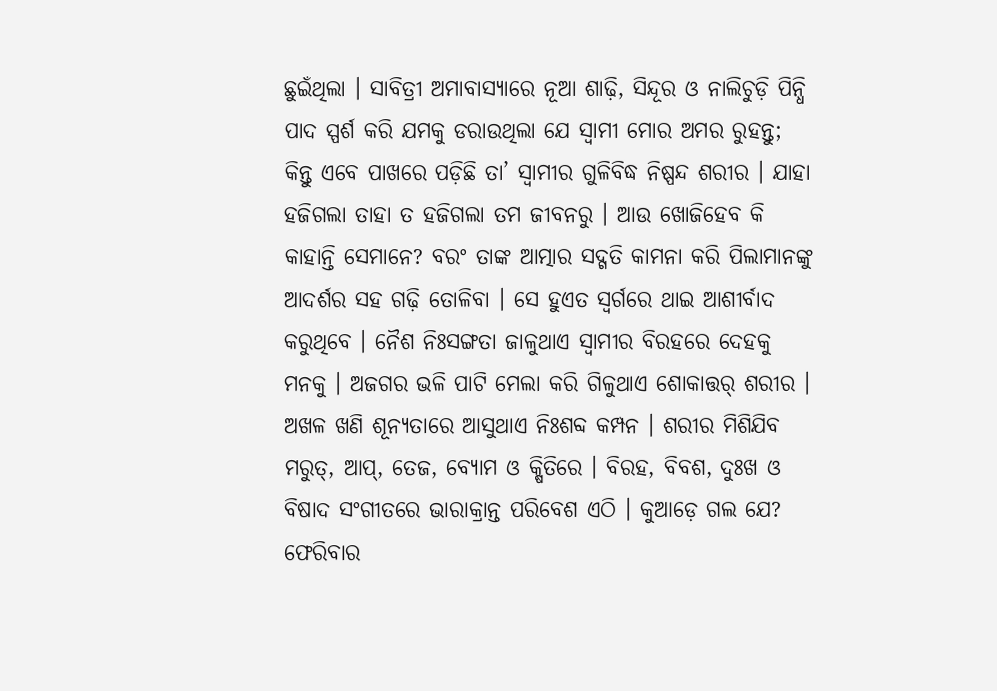ଛୁଇଁଥିଲା । ସାବିତ୍ରୀ ଅମାବାସ୍ୟାରେ ନୂଆ ଶାଢ଼ି, ସିନ୍ଦୂର ଓ ନାଲିଚୁଡ଼ି ପିନ୍ଧି ପାଦ ସ୍ପର୍ଶ କରି ଯମକୁ ଡରାଉଥିଲା ଯେ ସ୍ୱାମୀ ମୋର ଅମର ରୁହନ୍ତୁ; କିନ୍ତୁ ଏବେ ପାଖରେ ପଡ଼ିଛି ତା’ ସ୍ୱାମୀର ଗୁଳିବିଦ୍ଧ ନିଷ୍ପନ୍ଦ ଶରୀର । ଯାହା ହଜିଗଲା ତାହା ତ ହଜିଗଲା ତମ ଜୀବନରୁ । ଆଉ ଖୋଜିହେବ କି କାହାନ୍ତି ସେମାନେ? ବରଂ ତାଙ୍କ ଆତ୍ମାର ସଦ୍ଗତି କାମନା କରି ପିଲାମାନଙ୍କୁ ଆଦର୍ଶର ସହ ଗଢ଼ି ତୋଳିବା । ସେ ହୁଏତ ସ୍ୱର୍ଗରେ ଥାଇ ଆଶୀର୍ବାଦ କରୁଥିବେ । ନୈଶ ନିଃସଙ୍ଗତା ଜାଳୁଥାଏ ସ୍ୱାମୀର ବିରହରେ ଦେହକୁ ମନକୁ । ଅଜଗର ଭଳି ପାଟି ମେଲା କରି ଗିଳୁଥାଏ ଶୋକାତ୍ତର୍ ଶରୀର । ଅଖଳ ଖଣି ଶୂନ୍ୟତାରେ ଆସୁଥାଏ ନିଃଶବ୍ଦ କମ୍ପନ । ଶରୀର ମିଶିଯିବ ମରୁତ୍, ଆପ୍, ତେଜ, ବ୍ୟୋମ ଓ କ୍ଷିତିରେ । ବିରହ, ବିବଶ, ଦୁଃଖ ଓ ବିଷାଦ ସଂଗୀତରେ ଭାରାକ୍ରାନ୍ତ ପରିବେଶ ଏଠି । କୁଆଡ଼େ ଗଲ ଯେ? ଫେରିବାର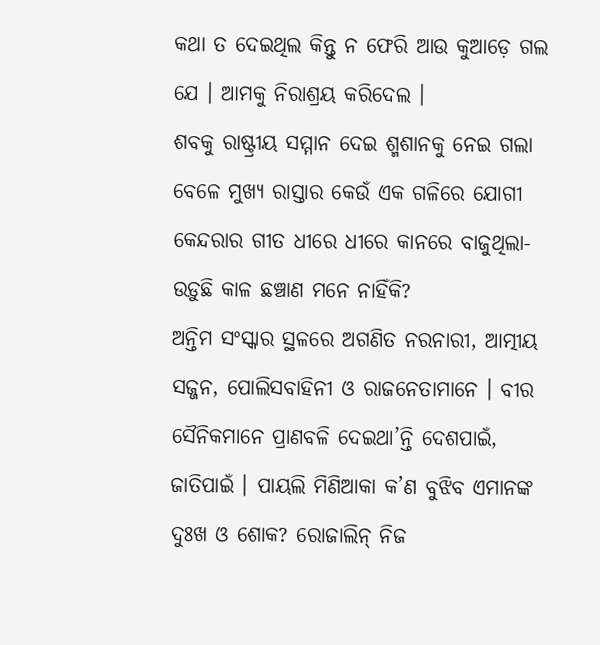କଥା ତ ଦେଇଥିଲ କିନ୍ତୁ ନ ଫେରି ଆଉ କୁଆଡ଼େ ଗଲ ଯେ । ଆମକୁ ନିରାଶ୍ରୟ କରିଦେଲ ।
ଶବକୁ ରାଷ୍ଟ୍ରୀୟ ସମ୍ମାନ ଦେଇ ଶ୍ମଶାନକୁ ନେଇ ଗଲା ବେଳେ ମୁଖ୍ୟ ରାସ୍ତାର କେଉଁ ଏକ ଗଳିରେ ଯୋଗୀ କେନ୍ଦରାର ଗୀତ ଧୀରେ ଧୀରେ କାନରେ ବାଜୁଥିଲା- ଉଡ଼ୁଛି କାଳ ଛଞ୍ଚାଣ ମନେ ନାହିଁକି?
ଅନ୍ତିମ ସଂସ୍କାର ସ୍ଥଳରେ ଅଗଣିତ ନରନାରୀ, ଆତ୍ମୀୟ ସଜ୍ଜନ, ପୋଲିସବାହିନୀ ଓ ରାଜନେତାମାନେ । ବୀର ସୈନିକମାନେ ପ୍ରାଣବଳି ଦେଇଥା’ନ୍ତି ଦେଶପାଇଁ, ଜାତିପାଇଁ । ପାୟଲି ମିଣିଆକା କ’ଣ ବୁଝିବ ଏମାନଙ୍କ ଦୁଃଖ ଓ ଶୋକ? ରୋଜାଲିନ୍ ନିଜ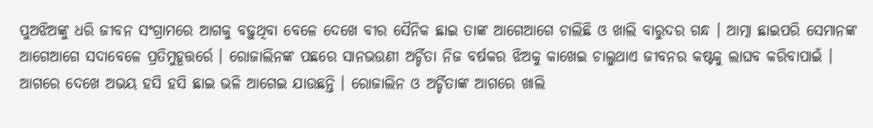ପୁଅଝିଅଙ୍କୁ ଧରି ଜୀବନ ସଂଗ୍ରାମରେ ଆଗକୁ ବଢ଼ୁଥିବା ବେଳେ ଦେଖେ ବୀର ସୈନିକ ଛାଇ ତାଙ୍କ ଆଗେଆଗେ ଚାଲିଛି ଓ ଖାଲି ବାରୁଦର ଗନ୍ଧ । ଆତ୍ମା ଛାଇପରି ସେମାନଙ୍କ ଆଗେଆଗେ ସଦାବେଳେ ପ୍ରତିମୁହୂତ୍ତର୍ରେ । ରୋଜାଲିନଙ୍କ ପଛରେ ସାନଭଉଣୀ ଅର୍ଚ୍ଚିତା ନିଜ ବର୍ଷକର ଝିଅକୁ କାଖେଇ ଚାଲୁଥାଏ ଜୀବନର କଷ୍ଟକୁ ଲାଘବ କରିବାପାଇଁ । ଆଗରେ ଦେଖେ ଅଭୟ ହସି ହସି ଛାଇ ଭଳି ଆଗେଇ ଯାଉଛନ୍ତି । ରୋଜାଲିନ ଓ ଅର୍ଚ୍ଚିତାଙ୍କ ଆଗରେ ଖାଲି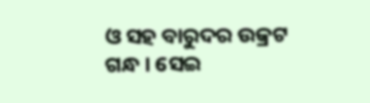ଓ ସହ ବାରୁଦର ଉକ୍ରଟ ଗନ୍ଧ । ସେଇ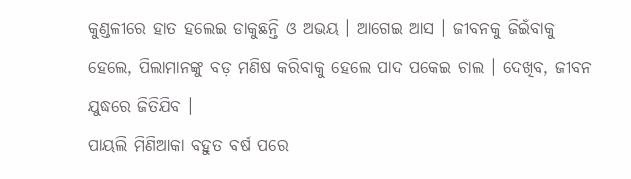କୁଣ୍ଡଳୀରେ ହାତ ହଲେଇ ଡାକୁଛନ୍ତି ଓ ଅଭୟ । ଆଗେଇ ଆସ । ଜୀବନକୁ ଜିଇଁବାକୁ ହେଲେ, ପିଲାମାନଙ୍କୁ ବଡ଼ ମଣିଷ କରିବାକୁ ହେଲେ ପାଦ ପକେଇ ଚାଲ । ଦେଖିବ, ଜୀବନ ଯୁଦ୍ଧରେ ଜିତିଯିବ ।
ପାୟଲି ମିଣିଆକା ବହୁତ ବର୍ଷ ପରେ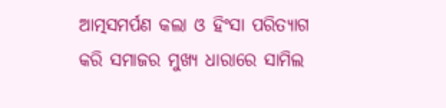ଆତ୍ମସମର୍ପଣ କଲା ଓ ହିଂସା ପରିତ୍ୟାଗ କରି ସମାଜର ମୁଖ୍ୟ ଧାରାରେ ସାମିଲ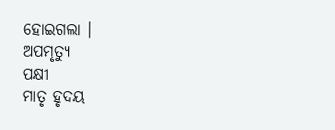ହୋଇଗଲା ।
ଅପମୃତ୍ୟୁ
ପକ୍ଷୀ
ମାତୃ ହୃଦୟ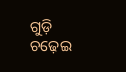ଗୁଡ଼ି ଚଢ଼େଇ